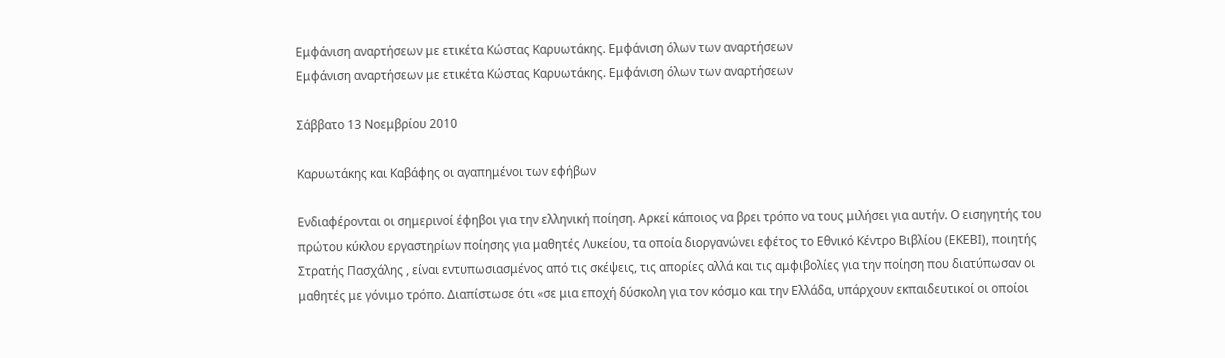Εμφάνιση αναρτήσεων με ετικέτα Κώστας Καρυωτάκης. Εμφάνιση όλων των αναρτήσεων
Εμφάνιση αναρτήσεων με ετικέτα Κώστας Καρυωτάκης. Εμφάνιση όλων των αναρτήσεων

Σάββατο 13 Νοεμβρίου 2010

Καρυωτάκης και Καβάφης οι αγαπημένοι των εφήβων

Ενδιαφέρονται οι σημερινοί έφηβοι για την ελληνική ποίηση. Αρκεί κάποιος να βρει τρόπο να τους μιλήσει για αυτήν. Ο εισηγητής του πρώτου κύκλου εργαστηρίων ποίησης για μαθητές Λυκείου, τα οποία διοργανώνει εφέτος το Εθνικό Κέντρο Βιβλίου (ΕΚΕΒΙ), ποιητής Στρατής Πασχάλης , είναι εντυπωσιασμένος από τις σκέψεις, τις απορίες αλλά και τις αμφιβολίες για την ποίηση που διατύπωσαν οι μαθητές με γόνιμο τρόπο. Διαπίστωσε ότι «σε μια εποχή δύσκολη για τον κόσμο και την Ελλάδα, υπάρχουν εκπαιδευτικοί οι οποίοι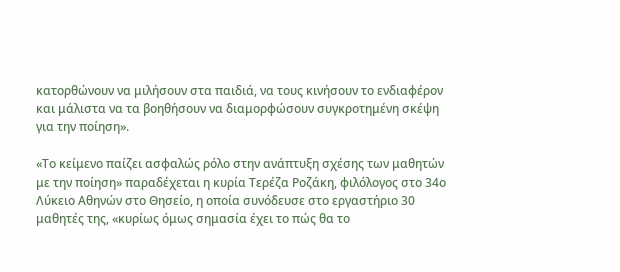κατορθώνουν να μιλήσουν στα παιδιά, να τους κινήσουν το ενδιαφέρον και μάλιστα να τα βοηθήσουν να διαμορφώσουν συγκροτημένη σκέψη για την ποίηση».

«Το κείμενο παίζει ασφαλώς ρόλο στην ανάπτυξη σχέσης των μαθητών με την ποίηση» παραδέχεται η κυρία Τερέζα Ροζάκη, φιλόλογος στο 34ο Λύκειο Αθηνών στο Θησείο, η οποία συνόδευσε στο εργαστήριο 30 μαθητές της, «κυρίως όμως σημασία έχει το πώς θα το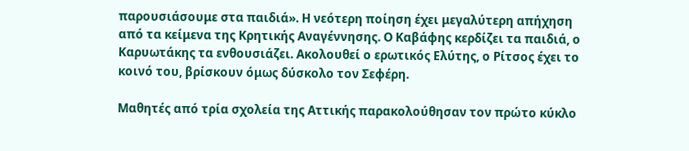παρουσιάσουμε στα παιδιά». Η νεότερη ποίηση έχει μεγαλύτερη απήχηση από τα κείμενα της Κρητικής Αναγέννησης. Ο Καβάφης κερδίζει τα παιδιά, ο Καρυωτάκης τα ενθουσιάζει. Ακολουθεί ο ερωτικός Ελύτης, ο Ρίτσος έχει το κοινό του, βρίσκουν όμως δύσκολο τον Σεφέρη.

Μαθητές από τρία σχολεία της Αττικής παρακολούθησαν τον πρώτο κύκλο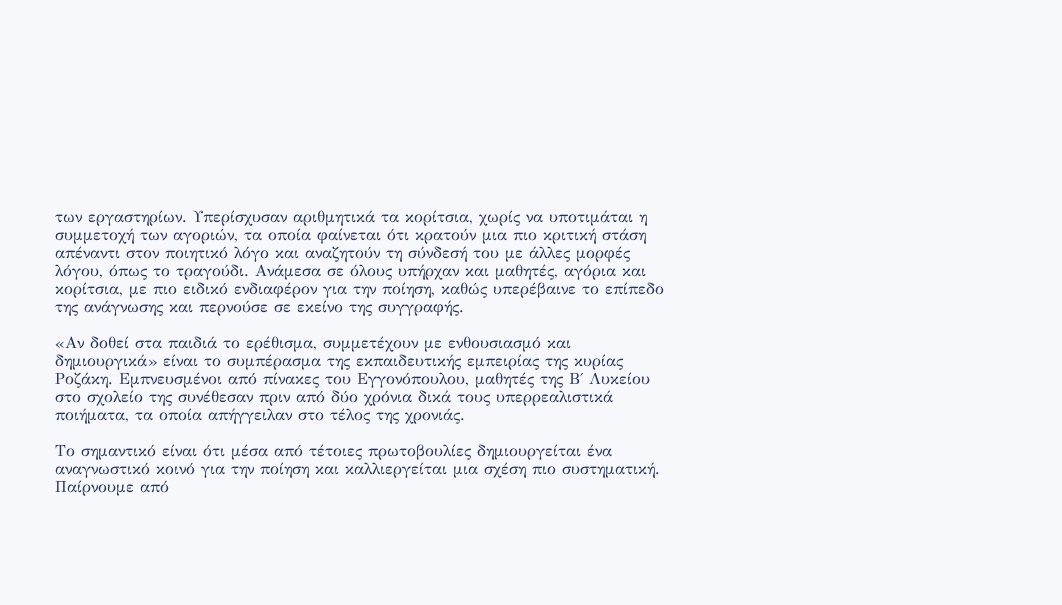των εργαστηρίων. Υπερίσχυσαν αριθμητικά τα κορίτσια, χωρίς να υποτιμάται η συμμετοχή των αγοριών, τα οποία φαίνεται ότι κρατούν μια πιο κριτική στάση απέναντι στον ποιητικό λόγο και αναζητούν τη σύνδεσή του με άλλες μορφές λόγου, όπως το τραγούδι. Ανάμεσα σε όλους υπήρχαν και μαθητές, αγόρια και κορίτσια, με πιο ειδικό ενδιαφέρον για την ποίηση, καθώς υπερέβαινε το επίπεδο της ανάγνωσης και περνούσε σε εκείνο της συγγραφής.

«Αν δοθεί στα παιδιά το ερέθισμα, συμμετέχουν με ενθουσιασμό και δημιουργικά» είναι το συμπέρασμα της εκπαιδευτικής εμπειρίας της κυρίας Ροζάκη. Εμπνευσμένοι από πίνακες του Εγγονόπουλου, μαθητές της Β΄ Λυκείου στο σχολείο της συνέθεσαν πριν από δύο χρόνια δικά τους υπερρεαλιστικά ποιήματα, τα οποία απήγγειλαν στο τέλος της χρονιάς.

Το σημαντικό είναι ότι μέσα από τέτοιες πρωτοβουλίες δημιουργείται ένα αναγνωστικό κοινό για την ποίηση και καλλιεργείται μια σχέση πιο συστηματική. Παίρνουμε από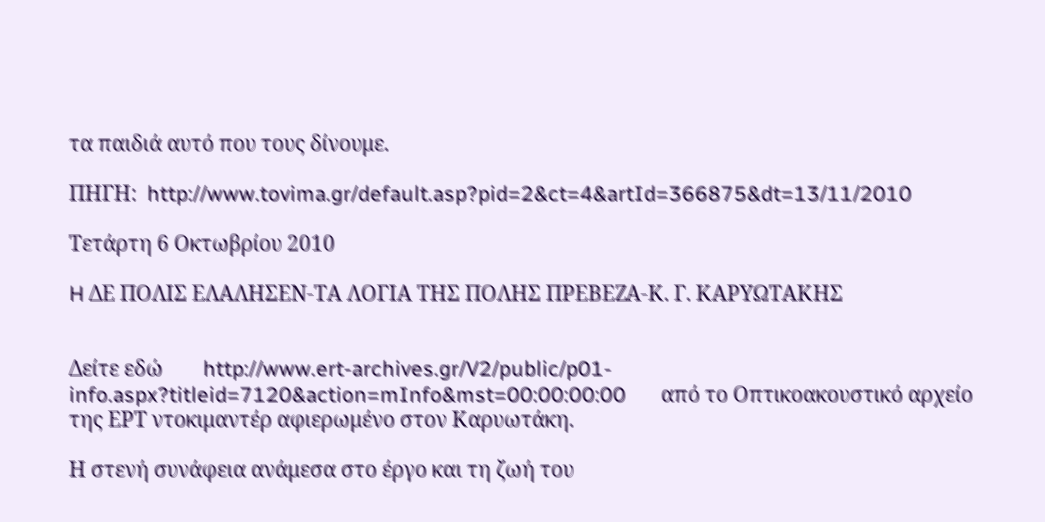τα παιδιά αυτό που τους δίνουμε.

ΠΗΓΗ:  http://www.tovima.gr/default.asp?pid=2&ct=4&artId=366875&dt=13/11/2010

Τετάρτη 6 Οκτωβρίου 2010

H ΔΕ ΠΟΛΙΣ ΕΛΑΛΗΣΕΝ-ΤΑ ΛΟΓΙΑ ΤΗΣ ΠΟΛΗΣ ΠΡΕΒΕΖΑ-Κ. Γ. ΚΑΡΥΩΤΑΚΗΣ


Δείτε εδώ        http://www.ert-archives.gr/V2/public/p01-info.aspx?titleid=7120&action=mInfo&mst=00:00:00:00       από το Οπτικοακουστικό αρχείο  της ΕΡΤ ντοκιμαντέρ αφιερωμένο στον Καρυωτάκη.

Η στενή συνάφεια ανάμεσα στο έργο και τη ζωή του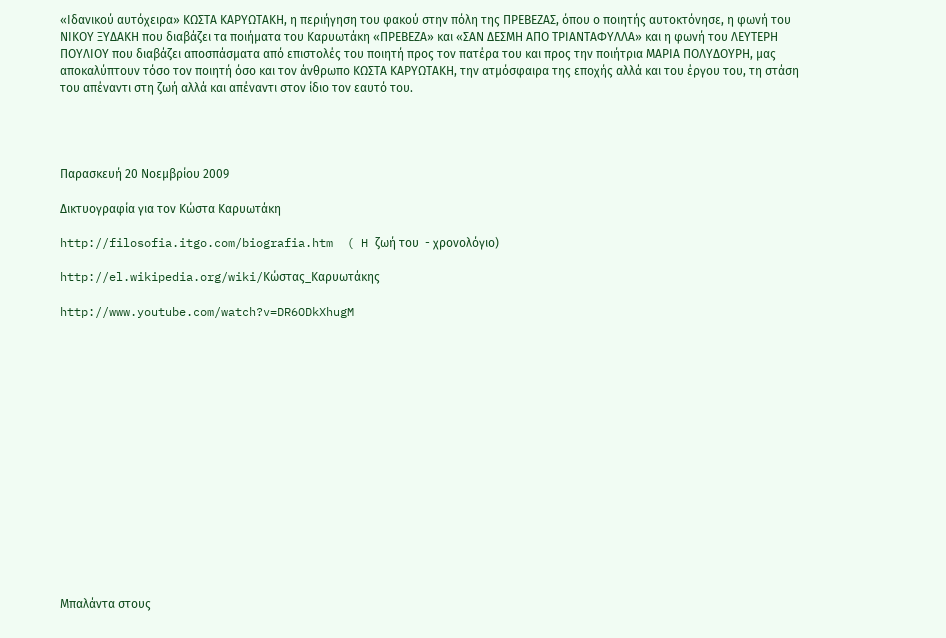«Ιδανικού αυτόχειρα» ΚΩΣΤΑ ΚΑΡΥΩΤΑΚΗ, η περιήγηση του φακού στην πόλη της ΠΡΕΒΕΖΑΣ, όπου ο ποιητής αυτοκτόνησε, η φωνή του ΝΙΚΟΥ ΞΥΔΑΚΗ που διαβάζει τα ποιήματα του Καρυωτάκη «ΠΡΕΒΕΖΑ» και «ΣΑΝ ΔΕΣΜΗ ΑΠΟ ΤΡΙΑΝΤΑΦΥΛΛΑ» και η φωνή του ΛΕΥΤΕΡΗ ΠΟΥΛΙΟΥ που διαβάζει αποσπάσματα από επιστολές του ποιητή προς τον πατέρα του και προς την ποιήτρια ΜΑΡΙΑ ΠΟΛΥΔΟΥΡΗ, μας αποκαλύπτουν τόσο τον ποιητή όσο και τον άνθρωπο ΚΩΣΤΑ ΚΑΡΥΩΤΑΚΗ, την ατμόσφαιρα της εποχής αλλά και του έργου του, τη στάση του απέναντι στη ζωή αλλά και απέναντι στον ίδιο τον εαυτό του.




Παρασκευή 20 Νοεμβρίου 2009

Δικτυογραφία για τον Κώστα Καρυωτάκη

http://filosofia.itgo.com/biografia.htm  ( H ζωή του  - χρονολόγιο)

http://el.wikipedia.org/wiki/Κώστας_Καρυωτάκης

http://www.youtube.com/watch?v=DR6ODkXhugM
















Μπαλάντα στους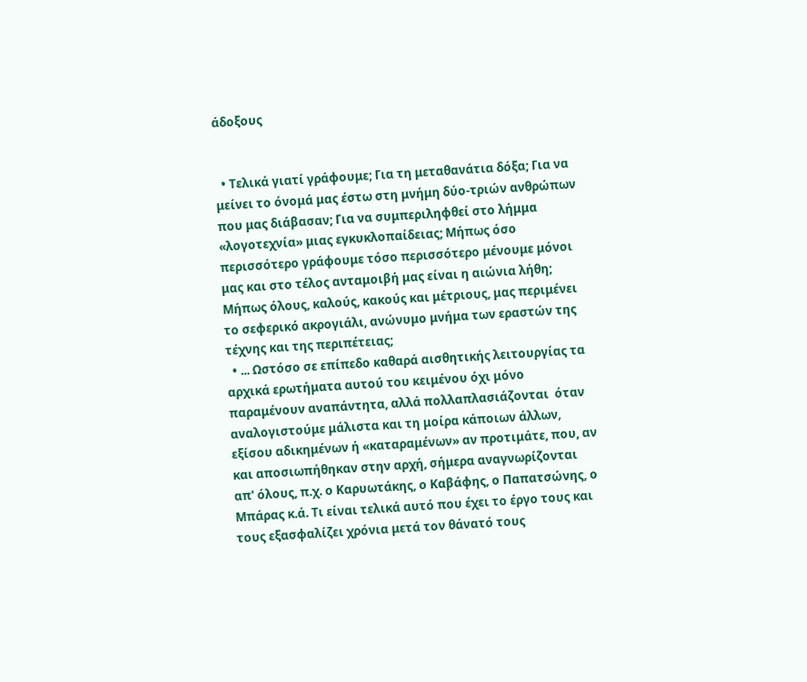άδοξους


  • Τελικά γιατί γράφουμε; Για τη μεταθανάτια δόξα; Για να μείνει το όνομά μας έστω στη μνήμη δύο-τριών ανθρώπων που μας διάβασαν; Για να συμπεριληφθεί στο λήμμα «λογοτεχνία» μιας εγκυκλοπαίδειας; Μήπως όσο περισσότερο γράφουμε τόσο περισσότερο μένουμε μόνοι μας και στο τέλος ανταμοιβή μας είναι η αιώνια λήθη; Μήπως όλους, καλούς, κακούς και μέτριους, μας περιμένει το σεφερικό ακρογιάλι, ανώνυμο μνήμα των εραστών της τέχνης και της περιπέτειας;
  • ... Ωστόσο σε επίπεδο καθαρά αισθητικής λειτουργίας τα αρχικά ερωτήματα αυτού του κειμένου όχι μόνο παραμένουν αναπάντητα, αλλά πολλαπλασιάζονται  όταν αναλογιστούμε μάλιστα και τη μοίρα κάποιων άλλων, εξίσου αδικημένων ή «καταραμένων» αν προτιμάτε, που, αν και αποσιωπήθηκαν στην αρχή, σήμερα αναγνωρίζονται απ' όλους, π.χ. ο Καρυωτάκης, ο Καβάφης, ο Παπατσώνης, ο Μπάρας κ.ά. Τι είναι τελικά αυτό που έχει το έργο τους και τους εξασφαλίζει χρόνια μετά τον θάνατό τους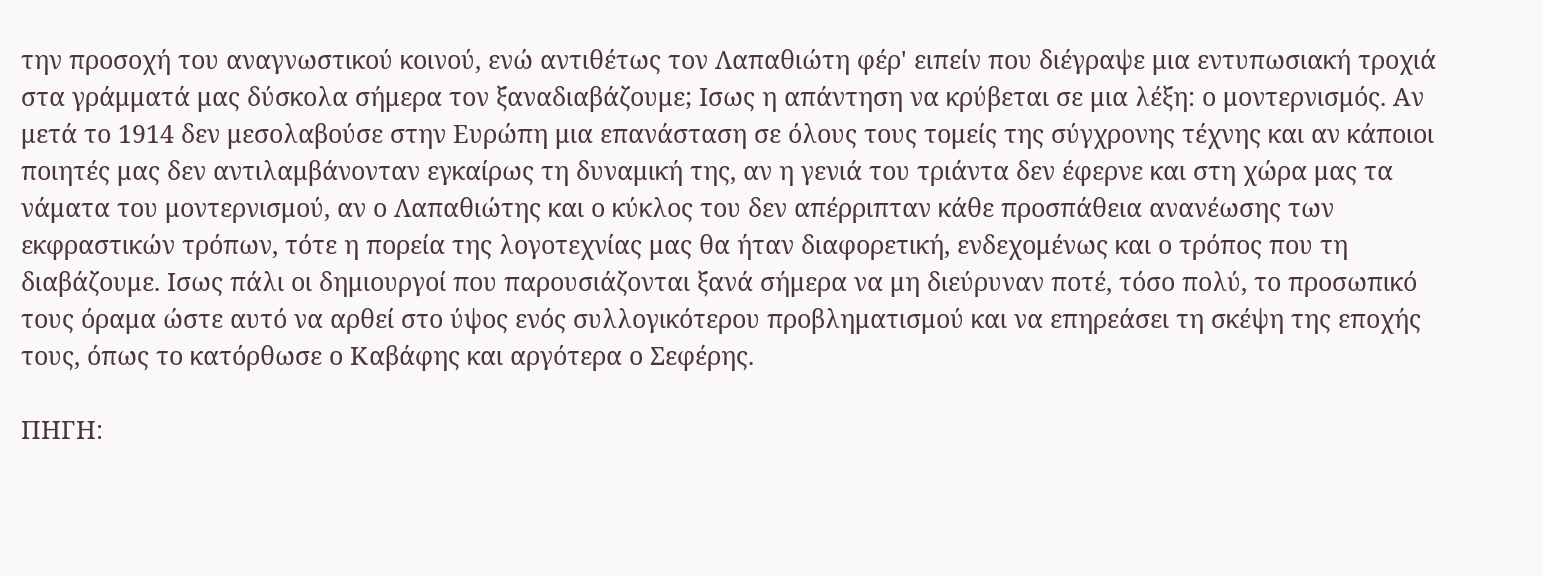την προσοχή του αναγνωστικού κοινού, ενώ αντιθέτως τον Λαπαθιώτη φέρ' ειπείν που διέγραψε μια εντυπωσιακή τροχιά στα γράμματά μας δύσκολα σήμερα τον ξαναδιαβάζουμε; Ισως η απάντηση να κρύβεται σε μια λέξη: ο μοντερνισμός. Αν μετά το 1914 δεν μεσολαβούσε στην Ευρώπη μια επανάσταση σε όλους τους τομείς της σύγχρονης τέχνης και αν κάποιοι ποιητές μας δεν αντιλαμβάνονταν εγκαίρως τη δυναμική της, αν η γενιά του τριάντα δεν έφερνε και στη χώρα μας τα νάματα του μοντερνισμού, αν ο Λαπαθιώτης και ο κύκλος του δεν απέρριπταν κάθε προσπάθεια ανανέωσης των εκφραστικών τρόπων, τότε η πορεία της λογοτεχνίας μας θα ήταν διαφορετική, ενδεχομένως και ο τρόπος που τη διαβάζουμε. Ισως πάλι οι δημιουργοί που παρουσιάζονται ξανά σήμερα να μη διεύρυναν ποτέ, τόσο πολύ, το προσωπικό τους όραμα ώστε αυτό να αρθεί στο ύψος ενός συλλογικότερου προβληματισμού και να επηρεάσει τη σκέψη της εποχής τους, όπως το κατόρθωσε ο Καβάφης και αργότερα ο Σεφέρης.

ΠΗΓΗ: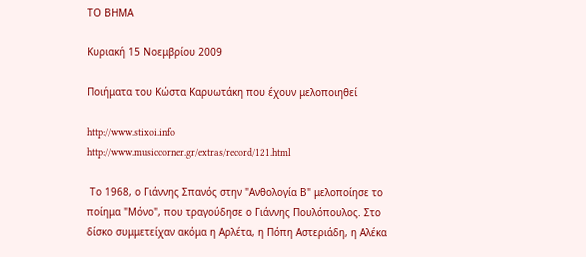ΤΟ ΒΗΜΑ

Κυριακή 15 Νοεμβρίου 2009

Ποιήματα του Κώστα Καρυωτάκη που έχουν μελοποιηθεί

http://www.stixoi.info
http://www.musiccorner.gr/extras/record/121.html

 Το 1968, ο Γιάννης Σπανός στην "Ανθολογία Β" μελοποίησε το ποίημα "Μόνο", που τραγούδησε ο Γιάννης Πουλόπουλος. Στο δίσκο συμμετείχαν ακόμα η Αρλέτα, η Πόπη Αστεριάδη, η Αλέκα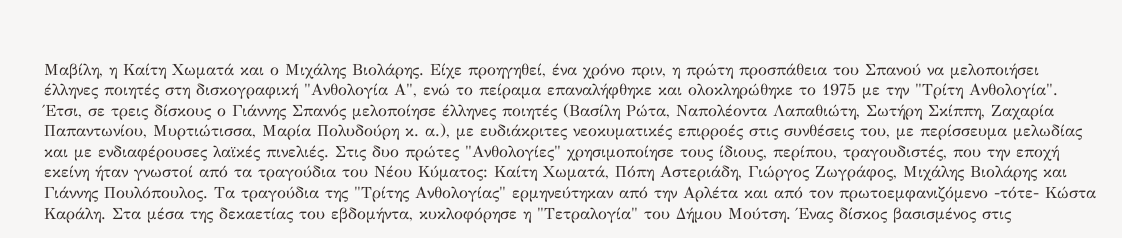Μαβίλη, η Καίτη Χωματά και ο Μιχάλης Βιολάρης. Είχε προηγηθεί, ένα χρόνο πριν, η πρώτη προσπάθεια του Σπανού να μελοποιήσει έλληνες ποιητές στη δισκογραφική "Ανθολογία Α", ενώ το πείραμα επαναλήφθηκε και ολοκληρώθηκε το 1975 με την "Τρίτη Ανθολογία". Έτσι, σε τρεις δίσκους ο Γιάννης Σπανός μελοποίησε έλληνες ποιητές (Βασίλη Ρώτα, Ναπολέοντα Λαπαθιώτη, Σωτήρη Σκίππη, Ζαχαρία Παπαντωνίου, Μυρτιώτισσα, Μαρία Πολυδούρη κ. α.), με ευδιάκριτες νεοκυματικές επιρροές στις συνθέσεις του, με περίσσευμα μελωδίας και με ενδιαφέρουσες λαϊκές πινελιές. Στις δυο πρώτες "Ανθολογίες" χρησιμοποίησε τους ίδιους, περίπου, τραγουδιστές, που την εποχή εκείνη ήταν γνωστοί από τα τραγούδια του Νέου Κύματος: Καίτη Χωματά, Πόπη Αστεριάδη, Γιώργος Ζωγράφος, Μιχάλης Βιολάρης και Γιάννης Πουλόπουλος. Τα τραγούδια της "Τρίτης Ανθολογίας" ερμηνεύτηκαν από την Αρλέτα και από τον πρωτοεμφανιζόμενο -τότε- Κώστα Καράλη. Στα μέσα της δεκαετίας του εβδομήντα, κυκλοφόρησε η "Τετραλογία" του Δήμου Μούτση. Ένας δίσκος βασισμένος στις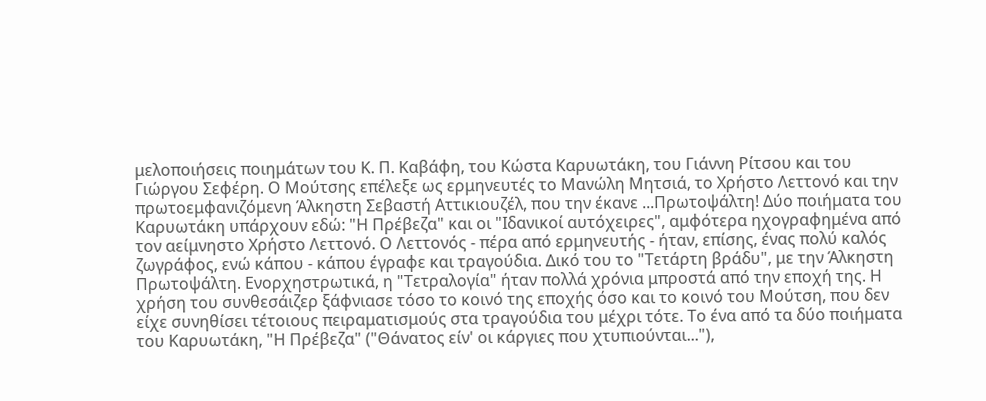μελοποιήσεις ποιημάτων του Κ. Π. Καβάφη, του Κώστα Καρυωτάκη, του Γιάννη Ρίτσου και του Γιώργου Σεφέρη. Ο Μούτσης επέλεξε ως ερμηνευτές το Μανώλη Μητσιά, το Χρήστο Λεττονό και την πρωτοεμφανιζόμενη Άλκηστη Σεβαστή Αττικιουζέλ, που την έκανε ...Πρωτοψάλτη! Δύο ποιήματα του Καρυωτάκη υπάρχουν εδώ: "Η Πρέβεζα" και οι "Ιδανικοί αυτόχειρες", αμφότερα ηχογραφημένα από τον αείμνηστο Χρήστο Λεττονό. Ο Λεττονός - πέρα από ερμηνευτής - ήταν, επίσης, ένας πολύ καλός ζωγράφος, ενώ κάπου - κάπου έγραφε και τραγούδια. Δικό του το "Τετάρτη βράδυ", με την Άλκηστη Πρωτοψάλτη. Ενορχηστρωτικά, η "Τετραλογία" ήταν πολλά χρόνια μπροστά από την εποχή της. Η χρήση του συνθεσάιζερ ξάφνιασε τόσο το κοινό της εποχής όσο και το κοινό του Μούτση, που δεν είχε συνηθίσει τέτοιους πειραματισμούς στα τραγούδια του μέχρι τότε. Το ένα από τα δύο ποιήματα του Καρυωτάκη, "Η Πρέβεζα" ("Θάνατος είν' οι κάργιες που χτυπιούνται..."),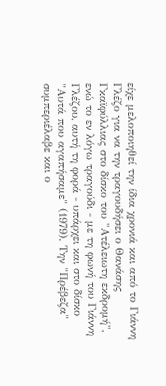είχε μελοποιηθεί την ίδια χρονιά και από το Γιάννη Γλέζο για να την τραγουδήσει ο Θανάσης Γκαϊφύλλιας στο δίσκο του "Ατέλειωτη εκδρομή", ενώ το εν λόγω τραγούδι - με τη φωνή του Γιάννη Γλέζου, αυτή τη φορά - υπάρχει και στο δίσκο "Αυτά που αγαπήσαμε" (1979). Την "Πρέβεζα" συμπεριέλαβε και ο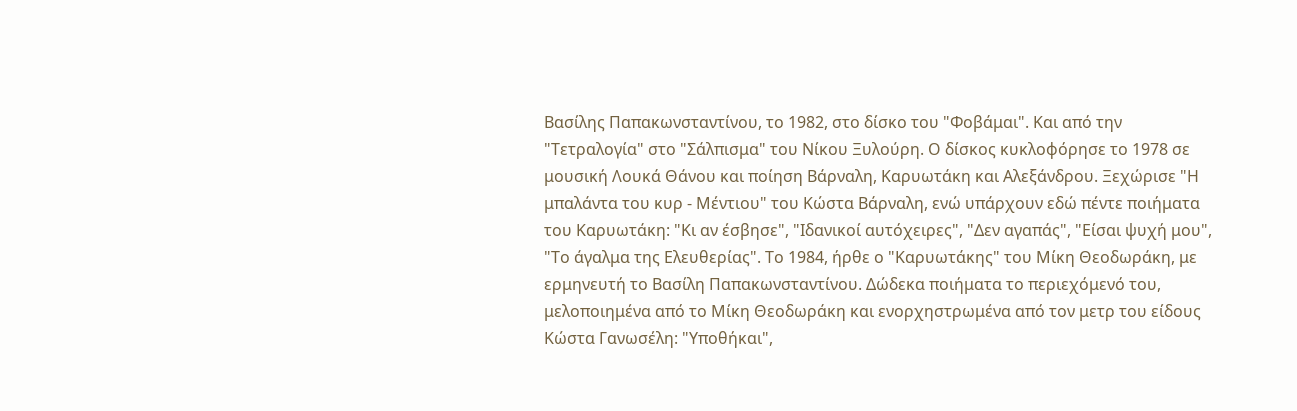Βασίλης Παπακωνσταντίνου, το 1982, στο δίσκο του "Φοβάμαι". Και από την "Τετραλογία" στο "Σάλπισμα" του Νίκου Ξυλούρη. Ο δίσκος κυκλοφόρησε το 1978 σε μουσική Λουκά Θάνου και ποίηση Βάρναλη, Καρυωτάκη και Αλεξάνδρου. Ξεχώρισε "Η μπαλάντα του κυρ - Μέντιου" του Κώστα Βάρναλη, ενώ υπάρχουν εδώ πέντε ποιήματα του Καρυωτάκη: "Κι αν έσβησε", "Ιδανικοί αυτόχειρες", "Δεν αγαπάς", "Είσαι ψυχή μου", "Το άγαλμα της Ελευθερίας". Το 1984, ήρθε ο "Καρυωτάκης" του Μίκη Θεοδωράκη, με ερμηνευτή το Βασίλη Παπακωνσταντίνου. Δώδεκα ποιήματα το περιεχόμενό του, μελοποιημένα από το Μίκη Θεοδωράκη και ενορχηστρωμένα από τον μετρ του είδους Κώστα Γανωσέλη: "Υποθήκαι",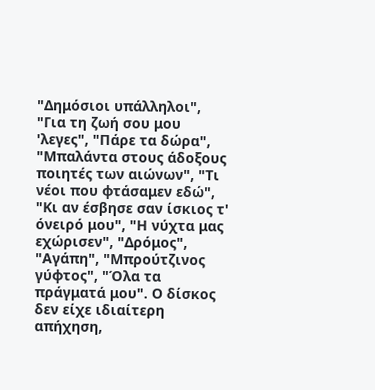"Δημόσιοι υπάλληλοι", "Για τη ζωή σου μου 'λεγες", "Πάρε τα δώρα", "Μπαλάντα στους άδοξους ποιητές των αιώνων", "Τι νέοι που φτάσαμεν εδώ", "Κι αν έσβησε σαν ίσκιος τ' όνειρό μου", "Η νύχτα μας εχώρισεν", "Δρόμος", "Αγάπη", "Μπρούτζινος γύφτος", "Όλα τα πράγματά μου". Ο δίσκος δεν είχε ιδιαίτερη απήχηση,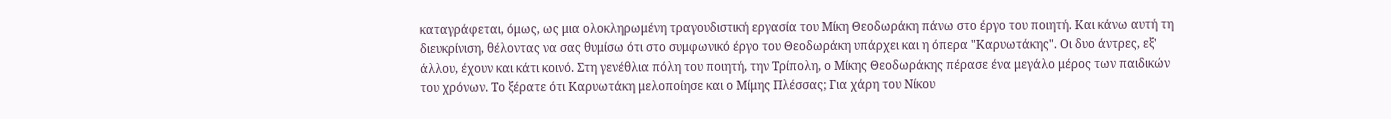καταγράφεται, όμως, ως μια ολοκληρωμένη τραγουδιστική εργασία του Μίκη Θεοδωράκη πάνω στο έργο του ποιητή. Και κάνω αυτή τη διευκρίνιση, θέλοντας να σας θυμίσω ότι στο συμφωνικό έργο του Θεοδωράκη υπάρχει και η όπερα "Καρυωτάκης". Οι δυο άντρες, εξ' άλλου, έχουν και κάτι κοινό. Στη γενέθλια πόλη του ποιητή, την Τρίπολη, ο Μίκης Θεοδωράκης πέρασε ένα μεγάλο μέρος των παιδικών του χρόνων. Το ξέρατε ότι Καρυωτάκη μελοποίησε και ο Μίμης Πλέσσας; Για χάρη του Νίκου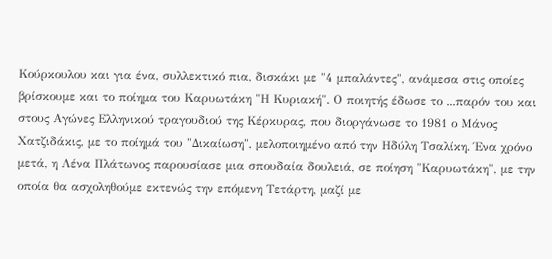Κούρκουλου και για ένα, συλλεκτικό πια, δισκάκι με "4 μπαλάντες", ανάμεσα στις οποίες βρίσκουμε και το ποίημα του Καρυωτάκη "Η Κυριακή". Ο ποιητής έδωσε το ...παρόν του και στους Αγώνες Ελληνικού τραγουδιού της Κέρκυρας, που διοργάνωσε το 1981 ο Μάνος Χατζιδάκις, με το ποίημά του "Δικαίωση", μελοποιημένο από την Ηδύλη Τσαλίκη. Ένα χρόνο μετά, η Λένα Πλάτωνος παρουσίασε μια σπουδαία δουλειά, σε ποίηση "Καρυωτάκη", με την οποία θα ασχοληθούμε εκτενώς την επόμενη Τετάρτη, μαζί με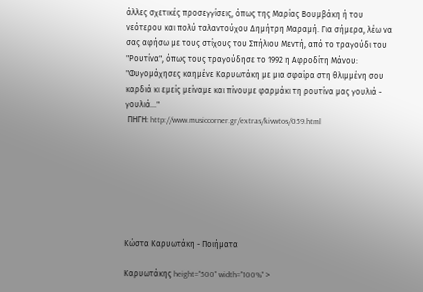άλλες σχετικές προσεγγίσεις, όπως της Μαρίας Βουμβάκη ή του νεότερου και πολύ ταλαντούχου Δημήτρη Μαραμή. Για σήμερα, λέω να σας αφήσω με τους στίχους του Σπήλιου Μεντή, από το τραγούδι του "Ρουτίνα", όπως τους τραγούδησε το 1992 η Αφροδίτη Μάνου: "Φυγομάχησες καημένε Καρυωτάκη με μια σφαίρα στη θλιμμένη σου καρδιά κι εμείς μείναμε και πίνουμε φαρμάκι τη ρουτίνα μας γουλιά - γουλιά..."
 ΠΗΓΗ: http://www.musiccorner.gr/extras/kivwtos/059.html







Κώστα Καρυωτάκη - Ποιήματα

Καρυωτάκης height="500" width="100%" >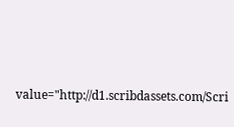value="http://d1.scribdassets.com/Scri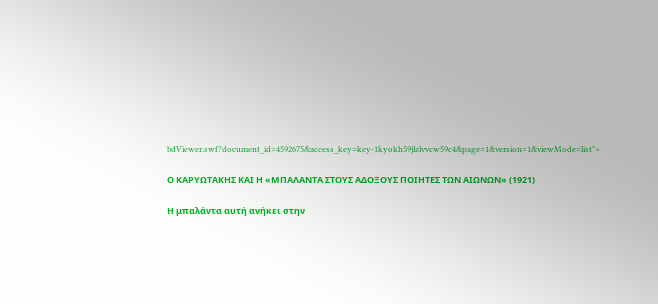bdViewer.swf?document_id=4592675&access_key=key-1kyokh59jlzlvvcw59c4&page=1&version=1&viewMode=list">

Ο ΚΑΡΥΩΤΑΚΗΣ ΚΑΙ Η «ΜΠΑΛΑΝΤΑ ΣΤΟΥΣ ΑΔΟΞΟΥΣ ΠΟΙΗΤΕΣ ΤΩΝ ΑΙΩΝΩΝ» (1921)

Η μπαλάντα αυτή ανήκει στην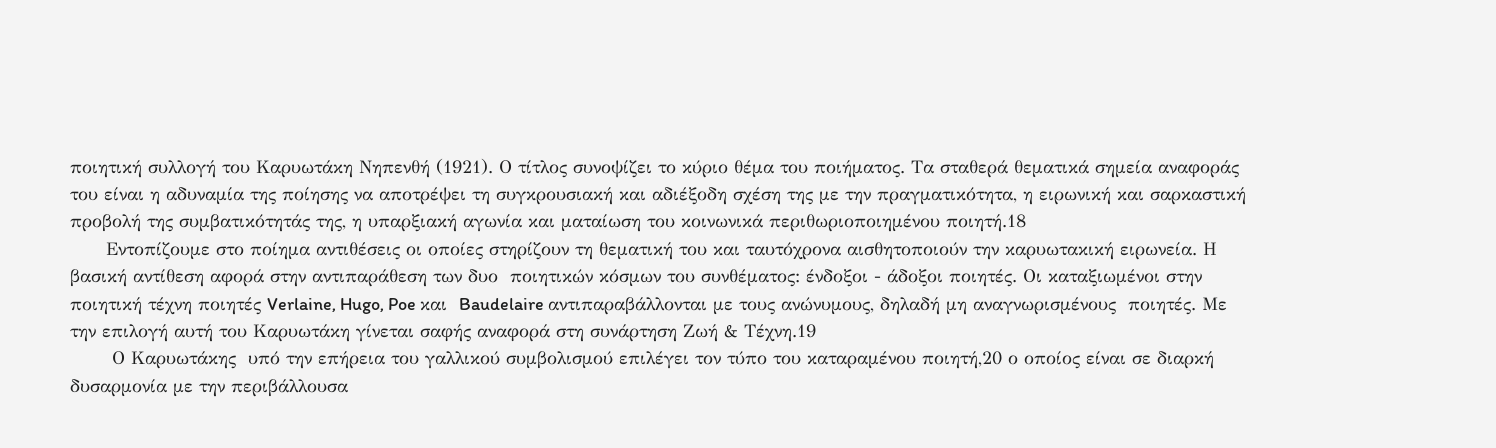ποιητική συλλογή του Καρυωτάκη Νηπενθή (1921). Ο τίτλος συνοψίζει το κύριο θέμα του ποιήματος. Τα σταθερά θεματικά σημεία αναφοράς του είναι η αδυναμία της ποίησης να αποτρέψει τη συγκρουσιακή και αδιέξοδη σχέση της με την πραγματικότητα, η ειρωνική και σαρκαστική προβολή της συμβατικότητάς της, η υπαρξιακή αγωνία και ματαίωση του κοινωνικά περιθωριοποιημένου ποιητή.18
      Εντοπίζουμε στο ποίημα αντιθέσεις οι οποίες στηρίζουν τη θεματική του και ταυτόχρονα αισθητοποιούν την καρυωτακική ειρωνεία. Η βασική αντίθεση αφορά στην αντιπαράθεση των δυο  ποιητικών κόσμων του συνθέματος: ένδοξοι - άδοξοι ποιητές. Οι καταξιωμένοι στην ποιητική τέχνη ποιητές Verlaine, Hugo, Poe και  Baudelaire αντιπαραβάλλονται με τους ανώνυμους, δηλαδή μη αναγνωρισμένους  ποιητές. Με την επιλογή αυτή του Καρυωτάκη γίνεται σαφής αναφορά στη συνάρτηση Ζωή & Τέχνη.19
       Ο Καρυωτάκης  υπό την επήρεια του γαλλικού συμβολισμού επιλέγει τον τύπο του καταραμένου ποιητή,20 ο οποίος είναι σε διαρκή δυσαρμονία με την περιβάλλουσα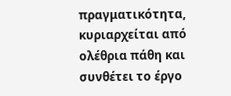πραγματικότητα, κυριαρχείται από ολέθρια πάθη και συνθέτει το έργο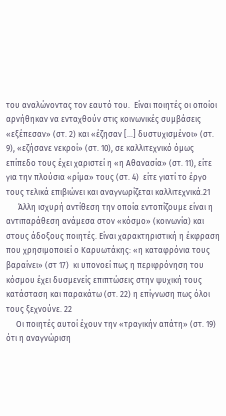του αναλώνοντας τον εαυτό του.  Είναι ποιητές οι οποίοι αρνήθηκαν να ενταχθούν στις κοινωνικές συμβάσεις «εξέπεσαν» (στ. 2) και «έζησαν […] δυστυχισμένοι» (στ. 9), «εζήσανε νεκροί» (στ. 10), σε καλλιτεχνικό όμως επίπεδο τους έχει χαριστεί η «η Αθανασία» (στ. 11), είτε για την πλούσια «ρίμα» τους (στ. 4)  είτε γιατί το έργο τους τελικά επιβιώνει και αναγνωρίζεται καλλιτεχνικά.21
      Άλλη ισχυρή αντίθεση την οποία εντοπίζουμε είναι η αντιπαράθεση ανάμεσα στον «κόσμο» (κοινωνία) και στους άδοξους ποιητές. Είναι χαρακτηριστική η έκφραση  που χρησιμοποιεί ο Καρυωτάκης: «η καταφρόνια τους βαραίνει» (στ 17)  κι υπονοεί πως η περιφρόνηση του κόσμου έχει δυσμενείς επιπτώσεις στην ψυχική τους κατάσταση και παρακάτω (στ. 22) η επίγνωση πως όλοι τους ξεχνούνε. 22
     Οι ποιητές αυτοί έχουν την «τραγικήν απάτη» (στ. 19) ότι η αναγνώριση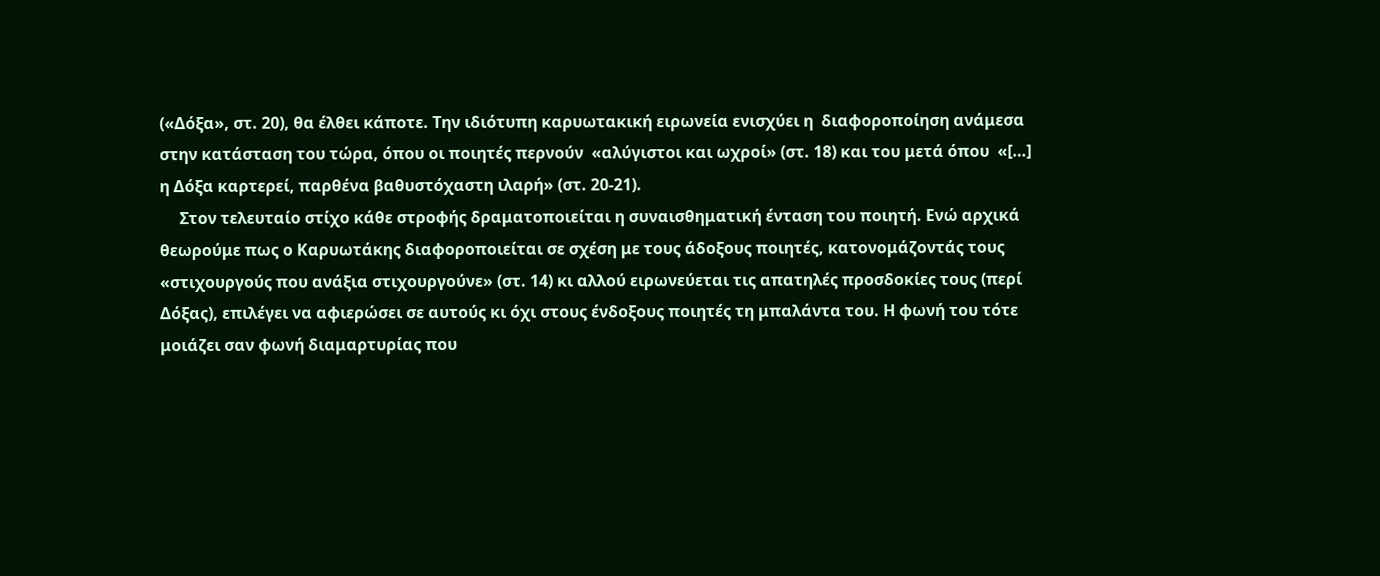(«Δόξα», στ. 20), θα έλθει κάποτε. Την ιδιότυπη καρυωτακική ειρωνεία ενισχύει η  διαφοροποίηση ανάμεσα στην κατάσταση του τώρα, όπου οι ποιητές περνούν  «αλύγιστοι και ωχροί» (στ. 18) και του μετά όπου  «[…] η Δόξα καρτερεί, παρθένα βαθυστόχαστη ιλαρή» (στ. 20-21).
     Στον τελευταίο στίχο κάθε στροφής δραματοποιείται η συναισθηματική ένταση του ποιητή. Ενώ αρχικά θεωρούμε πως ο Καρυωτάκης διαφοροποιείται σε σχέση με τους άδοξους ποιητές, κατονομάζοντάς τους «στιχουργούς που ανάξια στιχουργούνε» (στ. 14) κι αλλού ειρωνεύεται τις απατηλές προσδοκίες τους (περί Δόξας), επιλέγει να αφιερώσει σε αυτούς κι όχι στους ένδοξους ποιητές τη μπαλάντα του. Η φωνή του τότε μοιάζει σαν φωνή διαμαρτυρίας που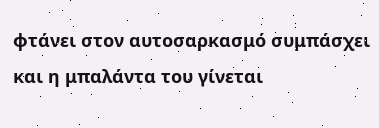φτάνει στον αυτοσαρκασμό συμπάσχει και η μπαλάντα του γίνεται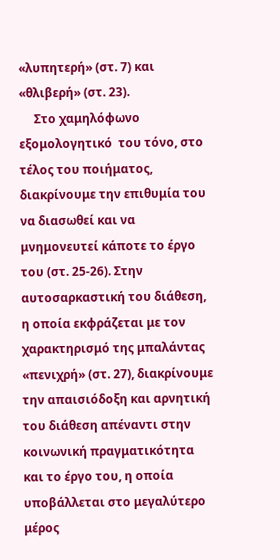«λυπητερή» (στ. 7) και «θλιβερή» (στ. 23).
     Στο χαμηλόφωνο εξομολογητικό  του τόνο, στο τέλος του ποιήματος, διακρίνουμε την επιθυμία του να διασωθεί και να μνημονευτεί κάποτε το έργο του (στ. 25-26). Στην αυτοσαρκαστική του διάθεση, η οποία εκφράζεται με τον χαρακτηρισμό της μπαλάντας  «πενιχρή» (στ. 27), διακρίνουμε την απαισιόδοξη και αρνητική του διάθεση απέναντι στην κοινωνική πραγματικότητα και το έργο του, η οποία υποβάλλεται στο μεγαλύτερο μέρος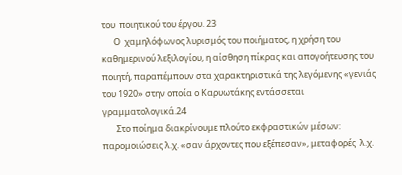του  ποιητικού του έργου. 23
      Ο  χαμηλόφωνος λυρισμός του ποιήματος, η χρήση του καθημερινού λεξιλογίου, η αίσθηση πίκρας και απογοήτευσης του ποιητή, παραπέμπουν στα χαρακτηριστικά της λεγόμενης «γενιάς του 1920» στην οποία ο Καρυωτάκης εντάσσεται γραμματολογικά.24
       Στο ποίημα διακρίνουμε πλούτο εκφραστικών μέσων:  παρομοιώσεις λ.χ. «σαν άρχοντες που εξέπεσαν», μεταφορές  λ.χ.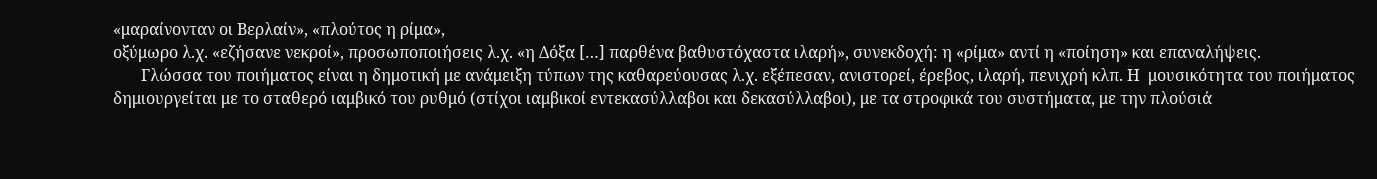«μαραίνονταν οι Βερλαίν», «πλούτος η ρίμα»,
οξύμωρο λ.χ. «εζήσανε νεκροί», προσωποποιήσεις λ.χ. «η Δόξα […] παρθένα βαθυστόχαστα ιλαρή», συνεκδοχή: η «ρίμα» αντί η «ποίηση» και επαναλήψεις.
       Γλώσσα του ποιήματος είναι η δημοτική με ανάμειξη τύπων της καθαρεύουσας λ.χ. εξέπεσαν, ανιστορεί, έρεβος, ιλαρή, πενιχρή κλπ. Η  μουσικότητα του ποιήματος δημιουργείται με το σταθερό ιαμβικό του ρυθμό (στίχοι ιαμβικοί εντεκασύλλαβοι και δεκασύλλαβοι), με τα στροφικά του συστήματα, με την πλούσιά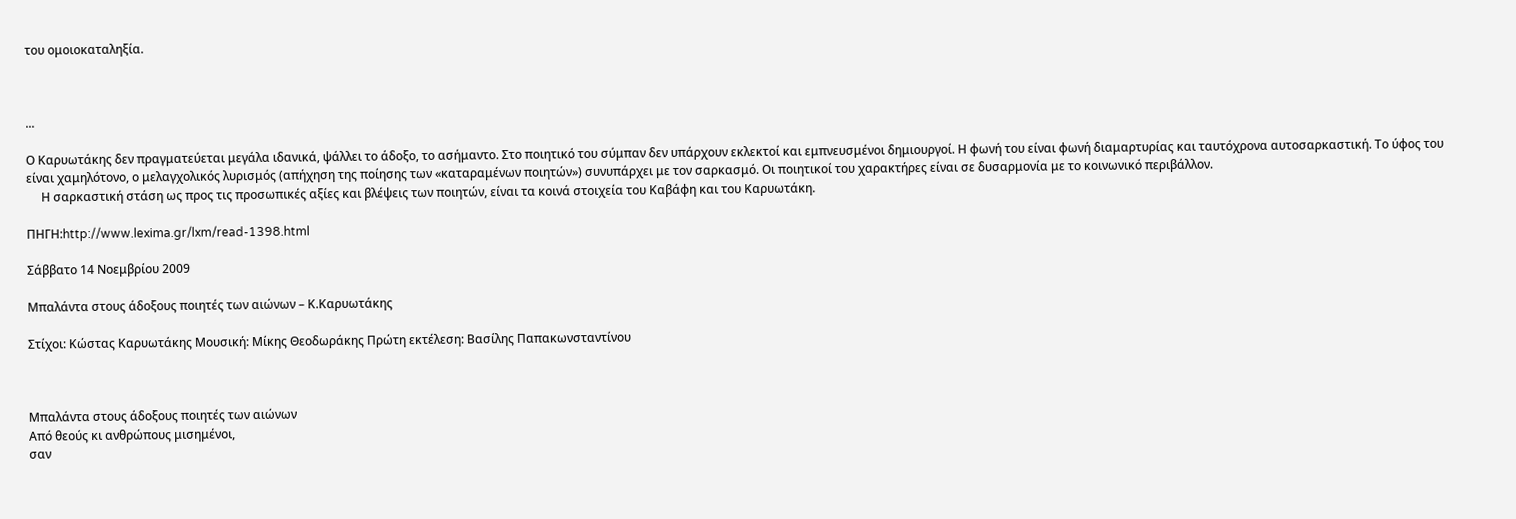του ομοιοκαταληξία.



...

Ο Καρυωτάκης δεν πραγματεύεται μεγάλα ιδανικά, ψάλλει το άδοξο, το ασήμαντο. Στο ποιητικό του σύμπαν δεν υπάρχουν εκλεκτοί και εμπνευσμένοι δημιουργοί. Η φωνή του είναι φωνή διαμαρτυρίας και ταυτόχρονα αυτοσαρκαστική. Το ύφος του είναι χαμηλότονο, ο μελαγχολικός λυρισμός (απήχηση της ποίησης των «καταραμένων ποιητών») συνυπάρχει με τον σαρκασμό. Οι ποιητικοί του χαρακτήρες είναι σε δυσαρμονία με το κοινωνικό περιβάλλον.
     Η σαρκαστική στάση ως προς τις προσωπικές αξίες και βλέψεις των ποιητών, είναι τα κοινά στοιχεία του Καβάφη και του Καρυωτάκη.

ΠΗΓΗ:http://www.lexima.gr/lxm/read-1398.html

Σάββατο 14 Νοεμβρίου 2009

Μπαλάντα στους άδοξους ποιητές των αιώνων – Κ.Καρυωτάκης

Στίχοι: Κώστας Καρυωτάκης Μουσική: Μίκης Θεοδωράκης Πρώτη εκτέλεση: Βασίλης Παπακωνσταντίνου



Μπαλάντα στους άδοξους ποιητές των αιώνων
Από θεούς κι ανθρώπους μισημένοι,
σαν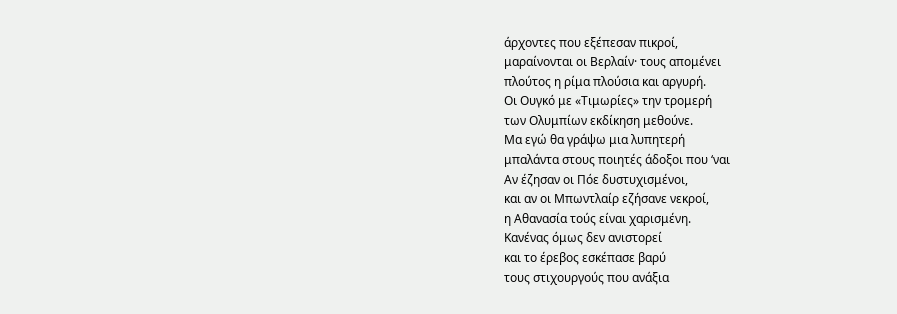άρχοντες που εξέπεσαν πικροί,
μαραίνονται οι Βερλαίν· τους απομένει
πλούτος η ρίμα πλούσια και αργυρή.
Οι Ουγκό με «Τιμωρίες» την τρομερή
των Ολυμπίων εκδίκηση μεθούνε.
Μα εγώ θα γράψω μια λυπητερή
μπαλάντα στους ποιητές άδοξοι που ‘ναι
Αν έζησαν οι Πόε δυστυχισμένοι,
και αν οι Μπωντλαίρ εζήσανε νεκροί,
η Αθανασία τούς είναι χαρισμένη.
Κανένας όμως δεν ανιστορεί
και το έρεβος εσκέπασε βαρύ
τους στιχουργούς που ανάξια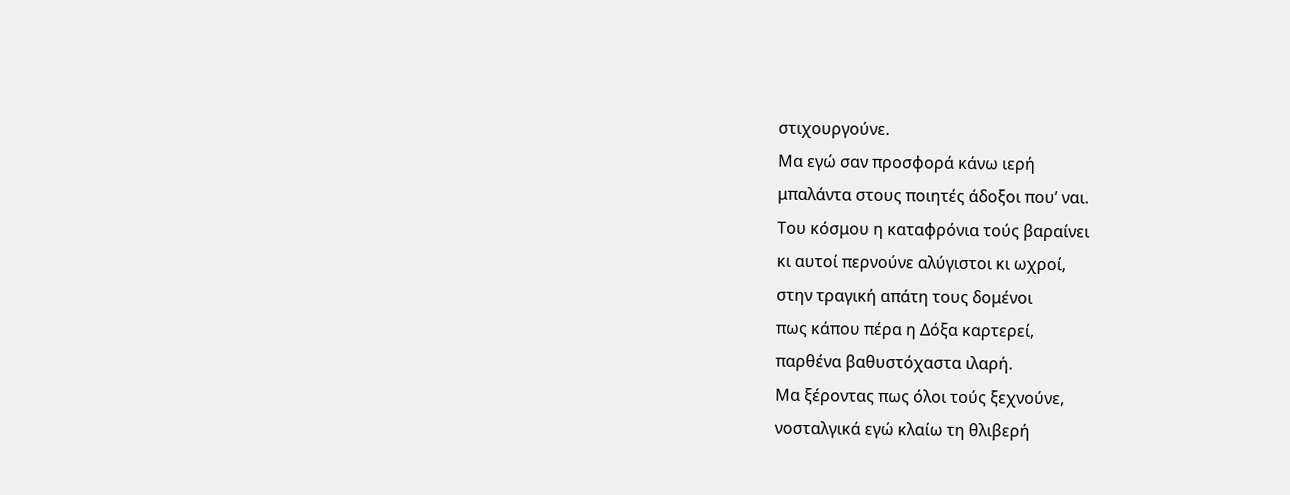στιχουργούνε.
Μα εγώ σαν προσφορά κάνω ιερή
μπαλάντα στους ποιητές άδοξοι που’ ναι.
Του κόσμου η καταφρόνια τούς βαραίνει
κι αυτοί περνούνε αλύγιστοι κι ωχροί,
στην τραγική απάτη τους δομένοι
πως κάπου πέρα η Δόξα καρτερεί,
παρθένα βαθυστόχαστα ιλαρή.
Μα ξέροντας πως όλοι τούς ξεχνούνε,
νοσταλγικά εγώ κλαίω τη θλιβερή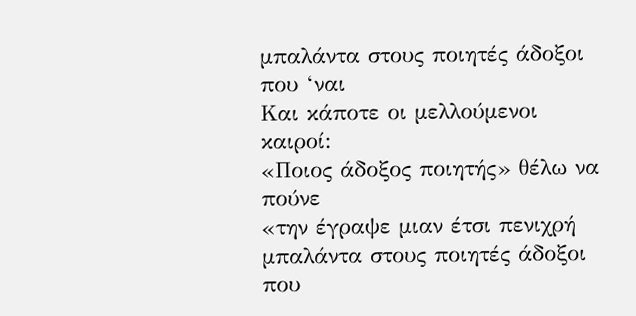μπαλάντα στους ποιητές άδοξοι που ‘ναι
Και κάποτε οι μελλούμενοι καιροί:
«Ποιος άδοξος ποιητής» θέλω να πούνε
«την έγραψε μιαν έτσι πενιχρή
μπαλάντα στους ποιητές άδοξοι που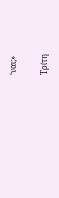‘ναι;»

Τρίτη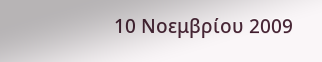10 Νοεμβρίου 2009